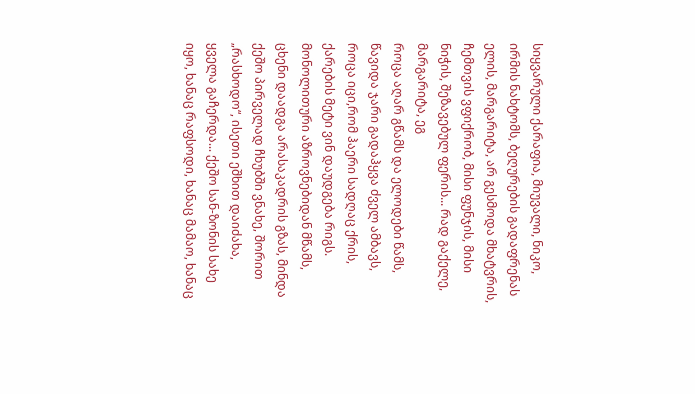სიყვარული ქარაფია, მიუვალი, ნიკო, ირმის ნახტომს, ბეღურების გადაფრენას ელის, მარგარიტა, არ გესმოდა მხატვრის, ჩემთვის ვფიქრობ, მისი ფუნჯის, მისი ნიჭის, შეზავებულ ფერის... რად გაქელე, მარგარიტა, ეგ
როცა აღარ გწამს და ელოდები წამს, წავიდა ჯარი გადაჰყვა ძველ ამბავს, როცა იცი,რომ ჰაერი სადღაც ქრის, ქარების მეტი ვინ დაუდგება რიგს. მონოლითური აზროვნებიდან მწამს, ცხენი დაადგა არასაკადრის გზას, მინდა
ქეშო პირველად ჩხუბში ვნახე, შორით „რასხოდო“, ისეთი ეშხით დაიძახა, ყველა გაჩერდა... ქეშო სან-ზონის სახე იყო, ხანაც რაფსოდი, ხანაც მამაო, ხანაც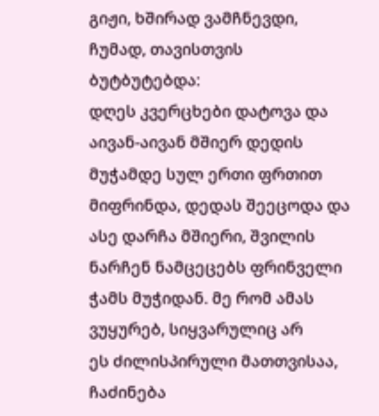გიჟი, ხშირად ვამჩნევდი, ჩუმად, თავისთვის ბუტბუტებდა:
დღეს კვერცხები დატოვა და აივან-აივან მშიერ დედის მუჭამდე სულ ერთი ფრთით მიფრინდა, დედას შეეცოდა და ასე დარჩა მშიერი, შვილის ნარჩენ ნამცეცებს ფრინველი ჭამს მუჭიდან. მე რომ ამას ვუყურებ, სიყვარულიც არ
ეს ძილისპირული მათთვისაა, ჩაძინება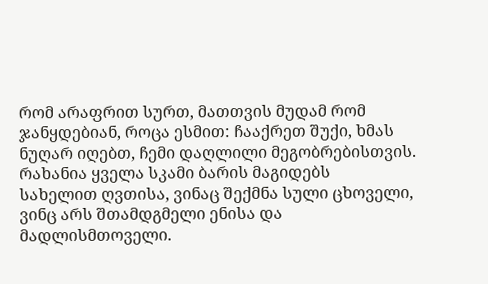რომ არაფრით სურთ, მათთვის მუდამ რომ ჯანყდებიან, როცა ესმით: ჩააქრეთ შუქი, ხმას ნუღარ იღებთ, ჩემი დაღლილი მეგობრებისთვის. რახანია ყველა სკამი ბარის მაგიდებს
სახელით ღვთისა, ვინაც შექმნა სული ცხოველი, ვინც არს შთამდგმელი ენისა და მადლისმთოველი.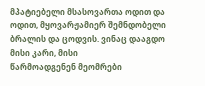მპატიებელი მსასოვართა ოდით და ოდით, მყოვარჟამიერ შემნდობელი ბრალის და ცოდვის. ვინაც დააგდო მისი კარი, მისი
წარმოადგენენ მეომრები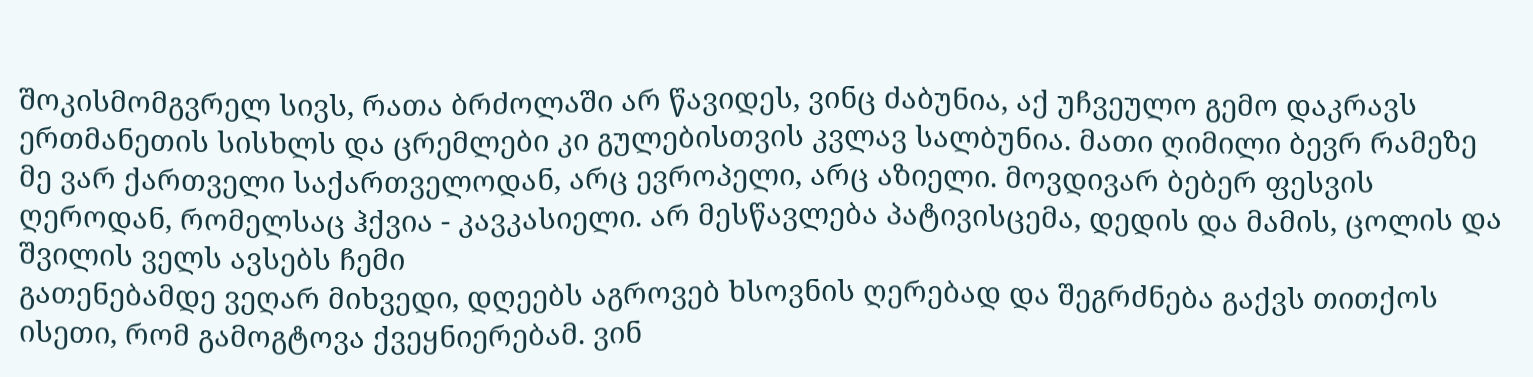შოკისმომგვრელ სივს, რათა ბრძოლაში არ წავიდეს, ვინც ძაბუნია, აქ უჩვეულო გემო დაკრავს ერთმანეთის სისხლს და ცრემლები კი გულებისთვის კვლავ სალბუნია. მათი ღიმილი ბევრ რამეზე
მე ვარ ქართველი საქართველოდან, არც ევროპელი, არც აზიელი. მოვდივარ ბებერ ფესვის ღეროდან, რომელსაც ჰქვია - კავკასიელი. არ მესწავლება პატივისცემა, დედის და მამის, ცოლის და შვილის ველს ავსებს ჩემი
გათენებამდე ვეღარ მიხვედი, დღეებს აგროვებ ხსოვნის ღერებად და შეგრძნება გაქვს თითქოს ისეთი, რომ გამოგტოვა ქვეყნიერებამ. ვინ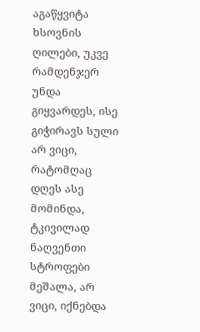აგაწყვიტა ხსოვნის ღილები, უკვე რამდენჯერ უნდა გიყვარდეს, ისე გიჭირავს სული
არ ვიცი, რატომღაც დღეს ასე მომინდა, ტკივილად ნაღვენთი სტროფები მეშალა, არ ვიცი, იქნებდა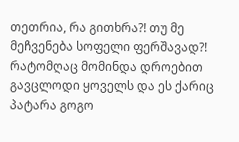თეთრია, რა გითხრა?! თუ მე მეჩვენება სოფელი ფერშავად?! რატომღაც მომინდა დროებით გავცლოდი ყოველს და ეს ქარიც
პატარა გოგო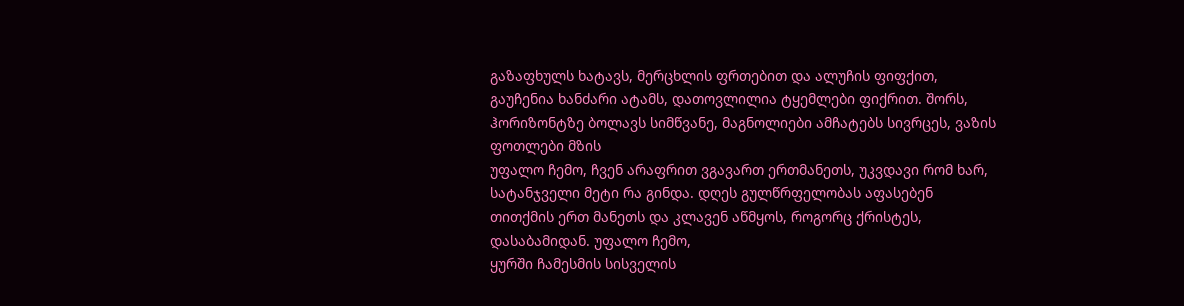გაზაფხულს ხატავს, მერცხლის ფრთებით და ალუჩის ფიფქით, გაუჩენია ხანძარი ატამს, დათოვლილია ტყემლები ფიქრით. შორს, ჰორიზონტზე ბოლავს სიმწვანე, მაგნოლიები ამჩატებს სივრცეს, ვაზის ფოთლები მზის
უფალო ჩემო, ჩვენ არაფრით ვგავართ ერთმანეთს, უკვდავი რომ ხარ, სატანჯველი მეტი რა გინდა. დღეს გულწრფელობას აფასებენ თითქმის ერთ მანეთს და კლავენ აწმყოს, როგორც ქრისტეს, დასაბამიდან. უფალო ჩემო,
ყურში ჩამესმის სისველის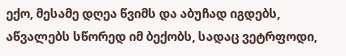ექო, მესამე დღეა წვიმს და აბუჩად იგდებს, აწვალებს სწორედ იმ ბექობს, სადაც ვეტრფოდი,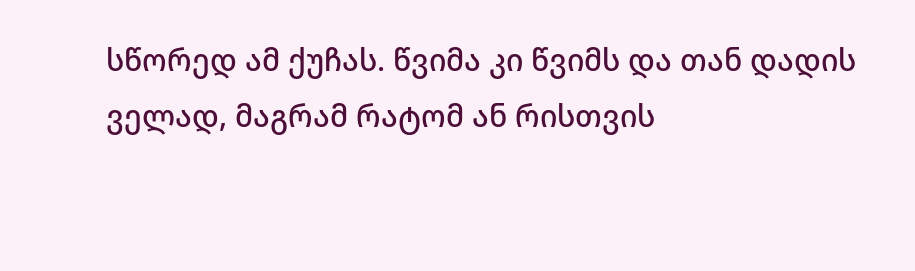სწორედ ამ ქუჩას. წვიმა კი წვიმს და თან დადის ველად, მაგრამ რატომ ან რისთვის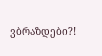ვბრაზდები?!